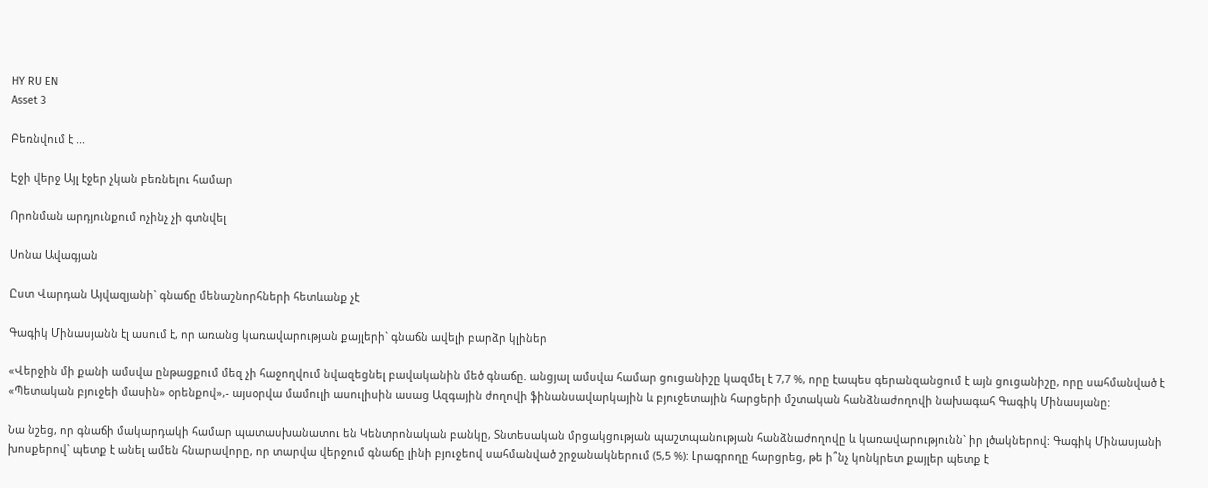HY RU EN
Asset 3

Բեռնվում է ...

Էջի վերջ Այլ էջեր չկան բեռնելու համար

Որոնման արդյունքում ոչինչ չի գտնվել

Սոնա Ավագյան

Ըստ Վարդան Այվազյանի` գնաճը մենաշնորհների հետևանք չէ

Գագիկ Մինասյանն էլ ասում է, որ առանց կառավարության քայլերի` գնաճն ավելի բարձր կլիներ

«Վերջին մի քանի ամսվա ընթացքում մեզ չի հաջողվում նվազեցնել բավականին մեծ գնաճը. անցյալ ամսվա համար ցուցանիշը կազմել է 7,7 %, որը էապես գերանզանցում է այն ցուցանիշը, որը սահմանված է «Պետական բյուջեի մասին» օրենքով»,- այսօրվա մամուլի ասուլիսին ասաց Ազգային ժողովի ֆինանսավարկային և բյուջետային հարցերի մշտական հանձնաժողովի նախագահ Գագիկ Մինասյանը:

Նա նշեց, որ գնաճի մակարդակի համար պատասխանատու են Կենտրոնական բանկը, Տնտեսական մրցակցության պաշտպանության հանձնաժողովը և կառավարությունն` իր լծակներով: Գագիկ Մինասյանի խոսքերով` պետք է անել ամեն հնարավորը, որ տարվա վերջում գնաճը լինի բյուջեով սահմանված շրջանակներում (5,5 %): Լրագրողը հարցրեց, թե ի՞նչ կոնկրետ քայլեր պետք է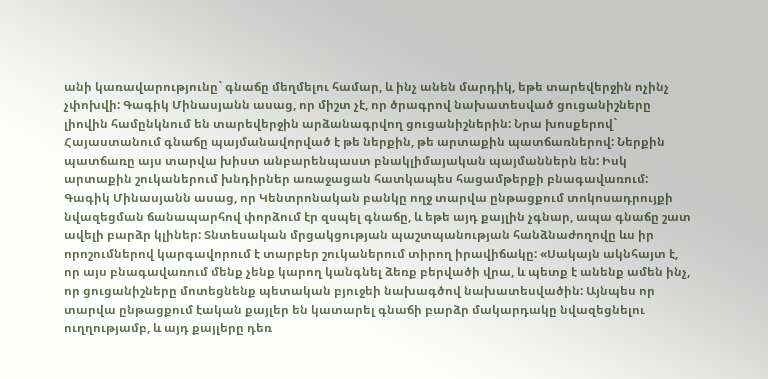անի կառավարությունը` գնաճը մեղմելու համար, և ինչ անեն մարդիկ, եթե տարեվերջին ոչինչ չփոխվի: Գագիկ Մինասյանն ասաց, որ միշտ չէ, որ ծրագրով նախատեսված ցուցանիշները լիովին համընկնում են տարեվերջին արձանագրվող ցուցանիշներին: Նրա խոսքերով` Հայաստանում գնաճը պայմանավորված է թե ներքին, թե արտաքին պատճառներով: Ներքին պատճառը այս տարվա խիստ անբարենպաստ բնակլիմայական պայմաններն են: Իսկ արտաքին շուկաներում խնդիրներ առաջացան հատկապես հացամթերքի բնագավառում: Գագիկ Մինասյանն ասաց, որ Կենտրոնական բանկը ողջ տարվա ընթացքում տոկոսադրույքի նվազեցման ճանապարհով փորձում էր զսպել գնաճը, և եթե այդ քայլին չգնար, ապա գնաճը շատ ավելի բարձր կլիներ: Տնտեսական մրցակցության պաշտպանության հանձնաժողովը ևս իր որոշումներով կարգավորում է տարբեր շուկաներում տիրող իրավիճակը: «Սակայն ակնհայտ է, որ այս բնագավառում մենք չենք կարող կանգնել ձեռք բերվածի վրա, և պետք է անենք ամեն ինչ, որ ցուցանիշները մոտեցնենք պետական բյուջեի նախագծով նախատեսվածին: Այնպես որ տարվա ընթացքում էական քայլեր են կատարել գնաճի բարձր մակարդակը նվազեցնելու ուղղությամբ, և այդ քայլերը դեռ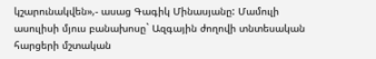կշարունակվեն»,- ասաց Գագիկ Մինասյանը: Մամուլի ասուլիսի մյուս բանախոսը` Ազգային ժողովի տնտեսական հարցերի մշտական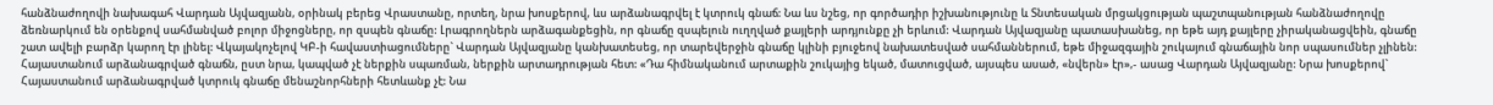հանձնաժողովի նախագահ Վարդան Այվազյանն, օրինակ բերեց Վրաստանը, որտեղ, նրա խոսքերով, ևս արձանագրվել է կտրուկ գնաճ: Նա ևս նշեց, որ գործադիր իշխանությունը և Տնտեսական մրցակցության պաշտպանության հանձնաժողովը ձեռնարկում են օրենքով սահմանված բոլոր միջոցները, որ զսպեն գնաճը: Լրագրողներն արձագանքեցին, որ գնաճը զսպելուն ուղղված քայլերի արդյունքը չի երևում: Վարդան Այվազյանը պատասխանեց, որ եթե այդ քայլերը չիրականացվեին, գնաճը շատ ավելի բարձր կարող էր լինել: Վկայակոչելով ԿԲ-ի հավաստիացումները` Վարդան Այվազյանը կանխատեսեց, որ տարեվերջին գնաճը կլինի բյուջեով նախատեսված սահմաններում, եթե միջազգային շուկայում գնաճային նոր սպասումներ չլինեն: Հայաստանում արձանագրված գնաճն, ըստ նրա, կապված չէ ներքին սպառման, ներքին արտադրության հետ: «Դա հիմնականում արտաքին շուկայից եկած, մատուցված, այսպես ասած, «նվերն» էր»,- ասաց Վարդան Այվազյանը: Նրա խոսքերով` Հայաստանում արձանագրված կտրուկ գնաճը մենաշնորհների հետևանք չէ: Նա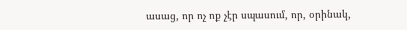ասաց, որ ոչ ոք չէր սպասում, որ, օրինակ,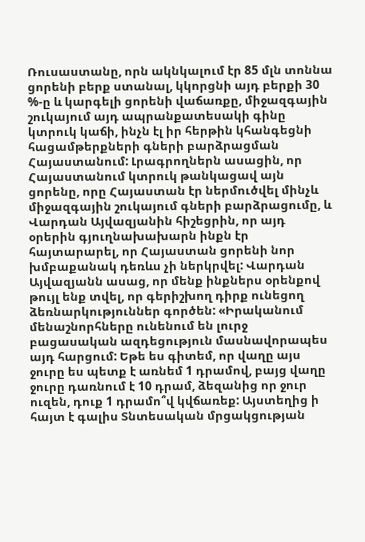Ռուսաստանը, որն ակնկալում էր 85 մլն տոննա ցորենի բերք ստանալ, կկորցնի այդ բերքի 30 %-ը և կարգելի ցորենի վաճառքը, միջազգային շուկայում այդ ապրանքատեսակի գինը կտրուկ կաճի, ինչն էլ իր հերթին կհանգեցնի հացամթերքների գների բարձրացման Հայաստանում: Լրագրողներն ասացին, որ Հայաստանում կտրուկ թանկացավ այն ցորենը, որը Հայաստան էր ներմուծվել մինչև միջազգային շուկայում գների բարձրացումը, և Վարդան Այվազյանին հիշեցրին, որ այդ օրերին գյուղնախախարն ինքն էր հայտարարել, որ Հայաստան ցորենի նոր խմբաքանակ դեռևս չի ներկրվել: Վարդան Այվազյանն ասաց, որ մենք ինքներս օրենքով թույլ ենք տվել, որ գերիշխող դիրք ունեցող ձեռնարկություններ գործեն: «Իրականում մենաշնորհները ունենում են լուրջ բացասական ազդեցություն մասնավորապես այդ հարցում: Եթե ես գիտեմ, որ վաղը այս ջուրը ես պետք է առնեմ 1 դրամով, բայց վաղը ջուրը դառնում է 10 դրամ, ձեզանից որ ջուր ուզեն, դուք 1 դրամո՞վ կվճառեք: Այստեղից ի հայտ է գալիս Տնտեսական մրցակցության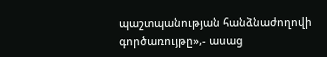պաշտպանության հանձնաժողովի գործառույթը»,- ասաց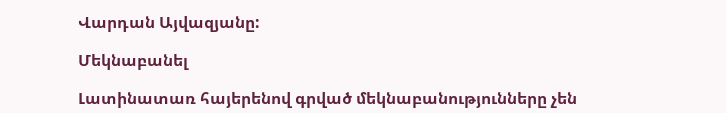Վարդան Այվազյանը:

Մեկնաբանել

Լատինատառ հայերենով գրված մեկնաբանությունները չեն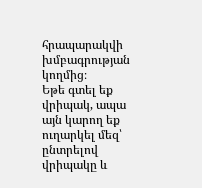հրապարակվի խմբագրության կողմից։
Եթե գտել եք վրիպակ, ապա այն կարող եք ուղարկել մեզ՝ ընտրելով վրիպակը և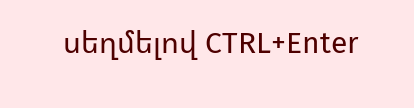սեղմելով CTRL+Enter